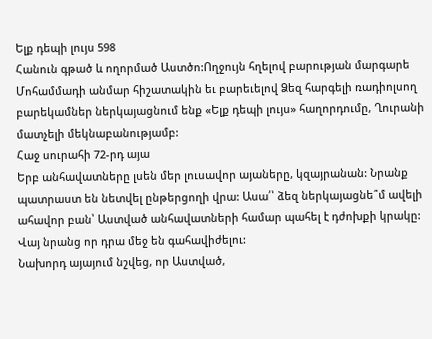Ելք դեպի լույս 598
Հանուն գթած և ողորմած Աստծո:Ողջույն հղելով բարության մարգարե Մոհամմադի անմար հիշատակին եւ բարեւելով Ձեզ հարգելի ռադիոլսող բարեկամներ ներկայացնում ենք «Ելք դեպի լույս» հաղորդումը, Ղուրանի մատչելի մեկնաբանությամբ:
Հաջ սուրահի 72-րդ այա
Երբ անհավատները լսեն մեր լուսավոր այաները, կզայրանան: Նրանք պատրաստ են նետվել ընթերցողի վրա: Ասա՛՝ ձեզ ներկայացնե՞մ ավելի ահավոր բան՝ Աստված անհավատների համար պահել է դժոխքի կրակը: Վայ նրանց որ դրա մեջ են գահավիժելու:
Նախորդ այայում նշվեց, որ Աստված,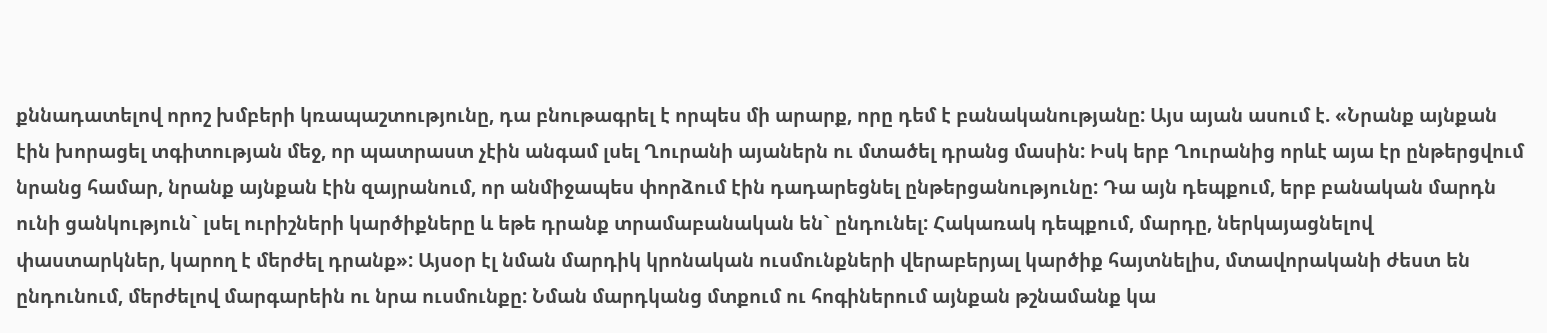քննադատելով որոշ խմբերի կռապաշտությունը, դա բնութագրել է որպես մի արարք, որը դեմ է բանականությանը: Այս այան ասում է. «Նրանք այնքան էին խորացել տգիտության մեջ, որ պատրաստ չէին անգամ լսել Ղուրանի այաներն ու մտածել դրանց մասին: Իսկ երբ Ղուրանից որևէ այա էր ընթերցվում նրանց համար, նրանք այնքան էին զայրանում, որ անմիջապես փորձում էին դադարեցնել ընթերցանությունը: Դա այն դեպքում, երբ բանական մարդն ունի ցանկություն` լսել ուրիշների կարծիքները և եթե դրանք տրամաբանական են` ընդունել: Հակառակ դեպքում, մարդը, ներկայացնելով փաստարկներ, կարող է մերժել դրանք»: Այսօր էլ նման մարդիկ կրոնական ուսմունքների վերաբերյալ կարծիք հայտնելիս, մտավորականի ժեստ են ընդունում, մերժելով մարգարեին ու նրա ուսմունքը: Նման մարդկանց մտքում ու հոգիներում այնքան թշնամանք կա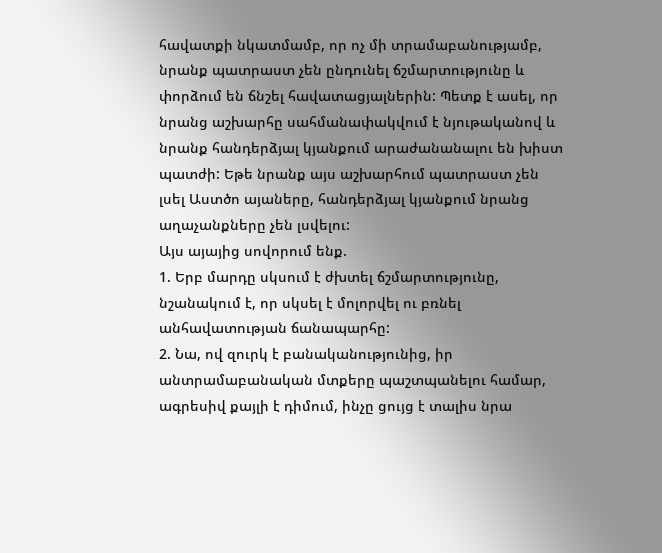հավատքի նկատմամբ, որ ոչ մի տրամաբանությամբ, նրանք պատրաստ չեն ընդունել ճշմարտությունը և փորձում են ճնշել հավատացյալներին: Պետք է ասել, որ նրանց աշխարհը սահմանափակվում է նյութականով և նրանք հանդերձյալ կյանքում արաժանանալու են խիստ պատժի: Եթե նրանք այս աշխարհում պատրաստ չեն լսել Աստծո այաները, հանդերձյալ կյանքում նրանց աղաչանքները չեն լսվելու:
Այս այայից սովորում ենք.
1. Երբ մարդը սկսում է ժխտել ճշմարտությունը, նշանակում է, որ սկսել է մոլորվել ու բռնել անհավատության ճանապարհը:
2. Նա, ով զուրկ է բանականությունից, իր անտրամաբանական մտքերը պաշտպանելու համար, ագրեսիվ քայլի է դիմում, ինչը ցույց է տալիս նրա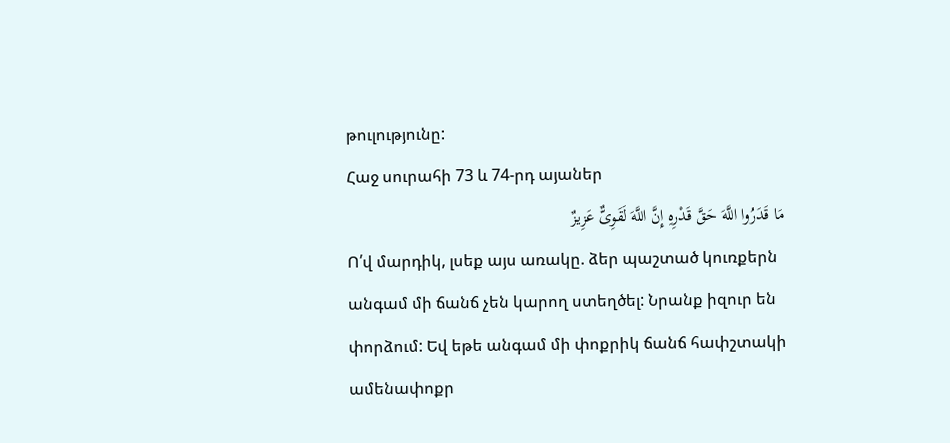թուլությունը:
Հաջ սուրահի 73 և 74-րդ այաներ
مَا قَدَرُوا اللَّهَ حَقَّ قَدْرِهِ إِنَّ اللَّهَ لَقَوِیٌّ عَزِیزٌ
Ո՛վ մարդիկ, լսեք այս առակը. ձեր պաշտած կուռքերն անգամ մի ճանճ չեն կարող ստեղծել: Նրանք իզուր են փորձում: Եվ եթե անգամ մի փոքրիկ ճանճ հափշտակի ամենափոքր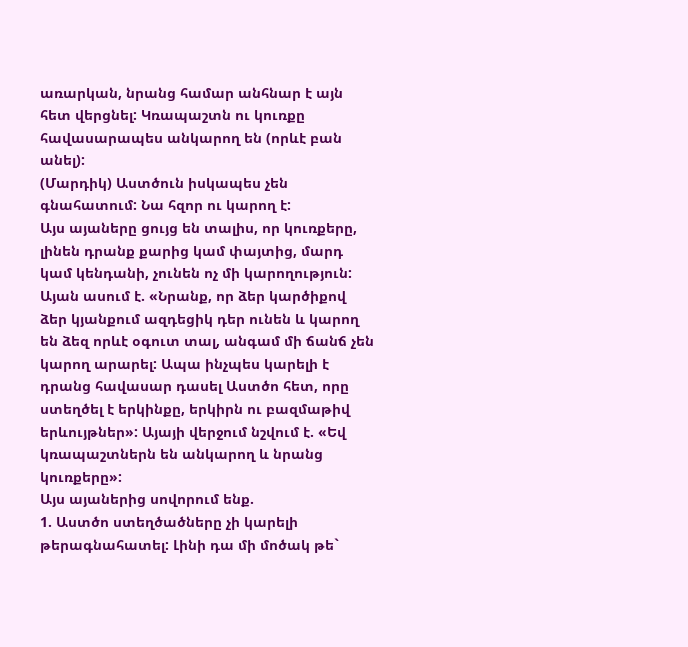առարկան, նրանց համար անհնար է այն հետ վերցնել: Կռապաշտն ու կուռքը հավասարապես անկարող են (որևէ բան անել):
(Մարդիկ) Աստծուն իսկապես չեն գնահատում: Նա հզոր ու կարող է:
Այս այաները ցույց են տալիս, որ կուռքերը, լինեն դրանք քարից կամ փայտից, մարդ կամ կենդանի, չունեն ոչ մի կարողություն: Այան ասում է. «Նրանք, որ ձեր կարծիքով ձեր կյանքում ազդեցիկ դեր ունեն և կարող են ձեզ որևէ օգուտ տալ, անգամ մի ճանճ չեն կարող արարել: Ապա ինչպես կարելի է դրանց հավասար դասել Աստծո հետ, որը ստեղծել է երկինքը, երկիրն ու բազմաթիվ երևույթներ»: Այայի վերջում նշվում է. «Եվ կռապաշտներն են անկարող և նրանց կուռքերը»:
Այս այաներից սովորում ենք.
1. Աստծո ստեղծածները չի կարելի թերագնահատել: Լինի դա մի մոծակ թե`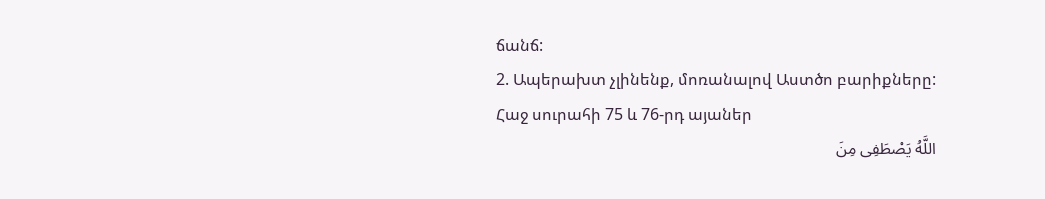ճանճ:
2. Ապերախտ չլինենք, մոռանալով Աստծո բարիքները:
Հաջ սուրահի 75 և 76-րդ այաներ
اللَّهُ یَصْطَفِی مِنَ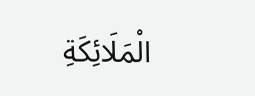الْمَلَائِکَةِ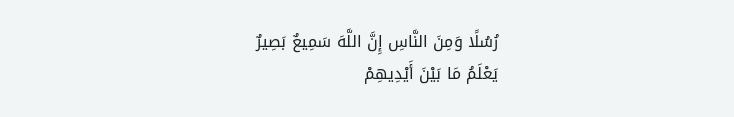رُسُلًا وَمِنَ النَّاسِ إِنَّ اللَّهَ سَمِیعٌ بَصِیرٌ
یَعْلَمُ مَا بَیْنَ أَیْدِیهِمْ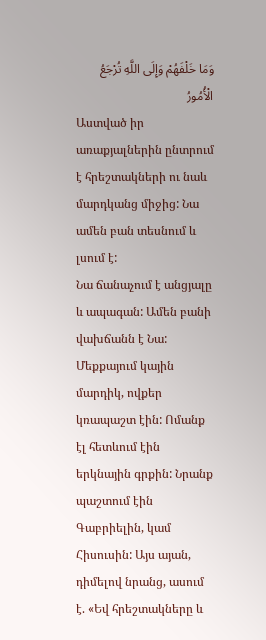وَمَا خَلْفَهُمْ وَإِلَى اللَّهِ تُرْجَعُ الْأُمُورُ
Աստված իր առաքյալներին ընտրում է հրեշտակների ու նաև մարդկանց միջից: Նա ամեն բան տեսնում և լսում է:
Նա ճանաչում է անցյալը և ապագան: Ամեն բանի վախճանն է Նա:
Մեքքայում կային մարդիկ, ովքեր կռապաշտ էին: Ոմանք էլ հետևում էին երկնային գրքին: Նրանք պաշտում էին Գաբրիելին, կամ Հիսուսին: Այս այան, դիմելով նրանց, ասում է. «Եվ հրեշտակները և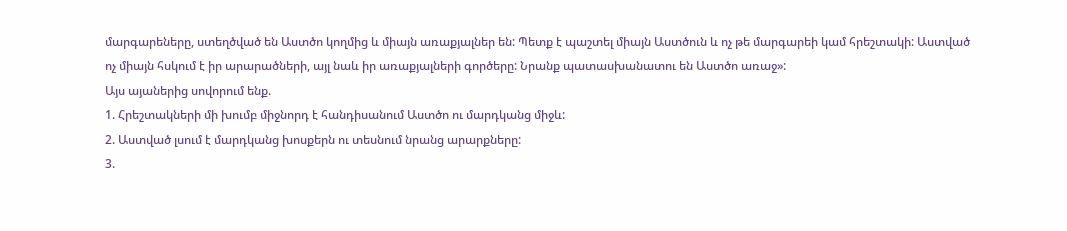մարգարեները, ստեղծված են Աստծո կողմից և միայն առաքյալներ են: Պետք է պաշտել միայն Աստծուն և ոչ թե մարգարեի կամ հրեշտակի: Աստված ոչ միայն հսկում է իր արարածների, այլ նաև իր առաքյալների գործերը: Նրանք պատասխանատու են Աստծո առաջ»:
Այս այաներից սովորում ենք.
1. Հրեշտակների մի խումբ միջնորդ է հանդիսանում Աստծո ու մարդկանց միջև:
2. Աստված լսում է մարդկանց խոսքերն ու տեսնում նրանց արարքները:
3.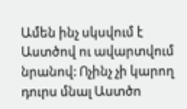Ամեն ինչ սկսվում է Աստծով ու ավարտվում նրանով: Ոչինչ չի կարող դուրս մնալ Աստծո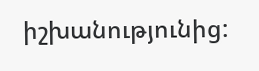իշխանությունից: